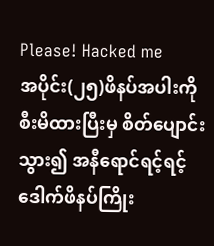Please! Hacked me
အပိုင်း(၂၅)ဖိနပ်အပါးကို စီးမိထားပြီးမှ စိတ်ပျောင်းသွား၍ အနီရောင်ရင့်ရင့် ဒေါက်ဖိနပ်ကြိုး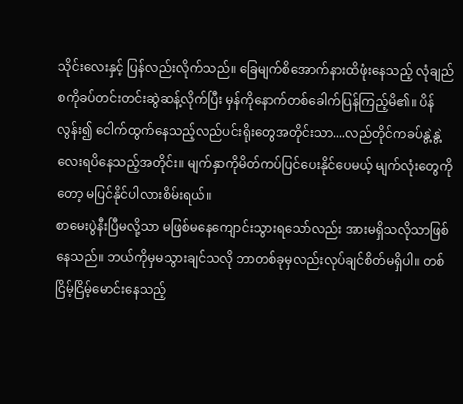သိုင်းလေးနှင့် ပြန်လည်းလိုက်သည်။ ခြေမျက်စိအောက်နားထိဖုံးနေသည့် လုံချည်စကိုခပ်တင်းတင်းဆွဲဆန့်လိုက်ပြီး မှန်ကိုနောက်တစ်ခေါက်ပြန်ကြည့်မိ၏။ ပိန်လွန်း၍ ငေါက်ထွက်နေသည့်လည်ပင်းရိုးတွေအတိုင်းသာ....လည်တိုင်ကခပ်နွဲ့နွဲ့လေးရပိနေသည့်အတိုင်း။ မျက်နှာကိုမိတ်ကပ်ပြင်ပေးနိုင်ပေမယ့် မျက်လုံးတွေကိုတော့ မပြင်နိုင်ပါလားစိမ်းရယ်။
စာမေးပွဲနီးပြီမလို့သာ မဖြစ်မနေကျောင်းသွားရသော်လည်း အားမရှိသလိုသာဖြစ်နေသည်။ ဘယ်ကိုမှမသွားချင်သလို ဘာတစ်ခုမှလည်းလုပ်ချင်စိတ်မရှိပါ။ တစ်ငြိမ့်ငြိမ့်မောင်းနေသည့်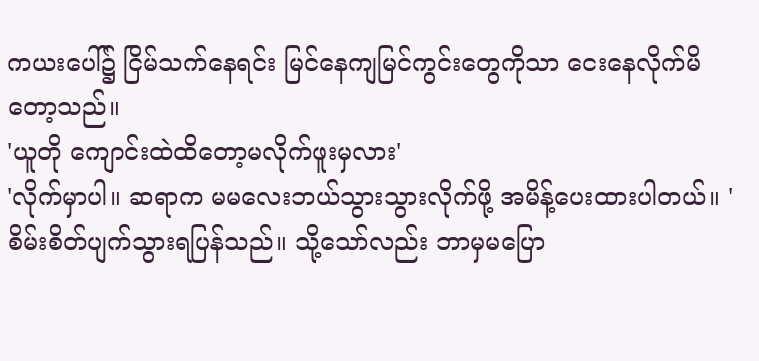ကယးပေါ်၌ ငြိမ်သက်နေရင်း မြင်နေကျမြင်ကွင်းတွေကိုသာ ငေးနေလိုက်မိတော့သည်။
'ယူတို ကျောင်းထဲထိတော့မလိုက်ဖူးမှလား'
'လိုက်မှာပါ။ ဆရာက မမလေးဘယ်သွားသွားလိုက်ဖို့ အမိန့်ပေးထားပါတယ်။ '
စိမ်းစိတ်ပျက်သွားရပြန်သည်။ သို့သော်လည်း ဘာမှမပြော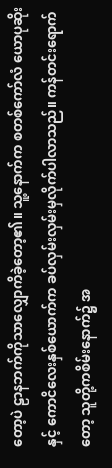တော့ပဲ ဠာနဘက်ကိုသာလျှောကိခဲ့တော့၏။ သူ့နောက်က စတစ်ကော်လံ ယောပုဆိုးနှင့် ကောငိလေးနှစ်ယောက်က ခပ်လှမ်းလှမ်းမှလိုက်ပါလာသည်။ ကန်တင်းရောက်တော့ သူတို့ကစိမ်းနောက်၌ အ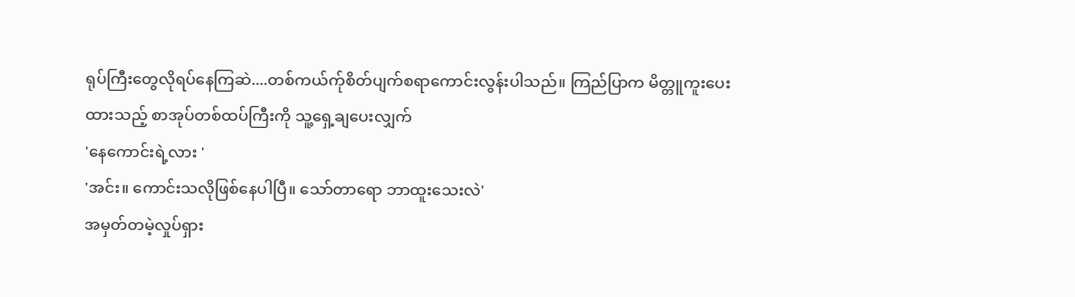ရုပ်ကြီးတွေလိုရပ်နေကြဆဲ....တစ်ကယ်က်ုစိတ်ပျက်စရာကောင်းလွန်းပါသည်။ ကြည်ပြာက မိတ္တူကူးပေးထားသည့် စာအုပ်တစ်ထပ်ကြီးကို သူ့ရှေ့ချပေးလျှက်
'နေကောင်းရဲ့လား '
'အင်း။ ကောင်းသလိုဖြစ်နေပါပြီ။ သော်တာရော ဘာထူးသေးလဲ'
အမှတ်တမဲ့လှုပ်ရှား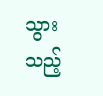သွားသည့်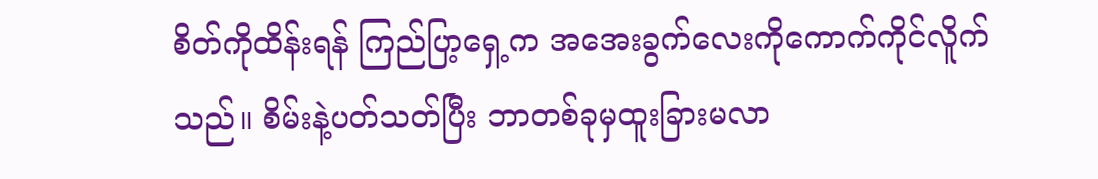စိတ်ကိုထိန်းရန် ကြည်ပြာ့ရှေ့က အအေးခွက်လေးကိုကောက်ကိုင်လိူက်သည်။ စိမ်းနဲ့ပတ်သတ်ပြီး ဘာတစ်ခုမှထူးခြားမလာ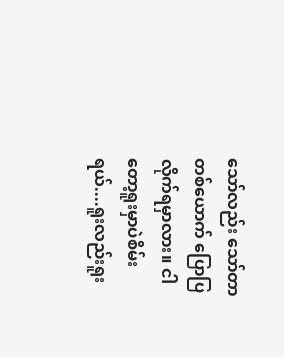သော်လည်း သော်တာတစ်ယောက် ပြောပြလိုက်ရမှာလား။ ငါတော့ရူးမှာပဲစိမ်းရယ်....ရူးလည်းရူး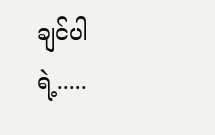ချင်ပါရဲ့.....